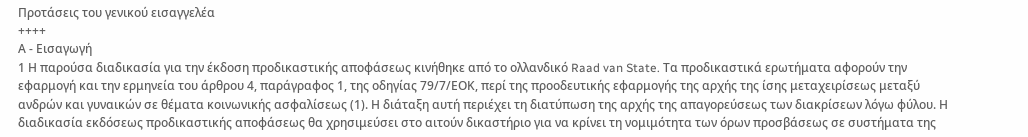Προτάσεις του γενικού εισαγγελέα
++++
Α - Εισαγωγή
1 Η παρούσα διαδικασία για την έκδοση προδικαστικής αποφάσεως κινήθηκε από το ολλανδικό Raad van State. Τα προδικαστικά ερωτήματα αφορούν την εφαρμογή και την ερμηνεία του άρθρου 4, παράγραφος 1, της οδηγίας 79/7/ΕΟΚ, περί της προοδευτικής εφαρμογής της αρχής της ίσης μεταχειρίσεως μεταξύ ανδρών και γυναικών σε θέματα κοινωνικής ασφαλίσεως (1). Η διάταξη αυτή περιέχει τη διατύπωση της αρχής της απαγορεύσεως των διακρίσεων λόγω φύλου. Η διαδικασία εκδόσεως προδικαστικής αποφάσεως θα χρησιμεύσει στο αιτούν δικαστήριο για να κρίνει τη νομιμότητα των όρων προσβάσεως σε συστήματα της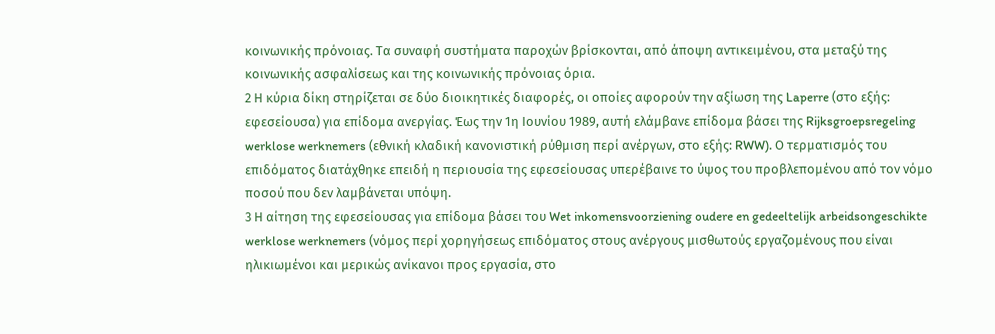κοινωνικής πρόνοιας. Τα συναφή συστήματα παροχών βρίσκονται, από άποψη αντικειμένου, στα μεταξύ της κοινωνικής ασφαλίσεως και της κοινωνικής πρόνοιας όρια.
2 Η κύρια δίκη στηρίζεται σε δύο διοικητικές διαφορές, οι οποίες αφορούν την αξίωση της Laperre (στο εξής: εφεσείουσα) για επίδομα ανεργίας. Έως την 1η Ιουνίου 1989, αυτή ελάμβανε επίδομα βάσει της Rijksgroepsregeling werklose werknemers (εθνική κλαδική κανονιστική ρύθμιση περί ανέργων, στο εξής: RWW). Ο τερματισμός του επιδόματος διατάχθηκε επειδή η περιουσία της εφεσείουσας υπερέβαινε το ύψος του προβλεπομένου από τον νόμο ποσού που δεν λαμβάνεται υπόψη.
3 Η αίτηση της εφεσείουσας για επίδομα βάσει του Wet inkomensvoorziening oudere en gedeeltelijk arbeidsongeschikte werklose werknemers (νόμος περί χορηγήσεως επιδόματος στους ανέργους μισθωτούς εργαζομένους που είναι ηλικιωμένοι και μερικώς ανίκανοι προς εργασία, στο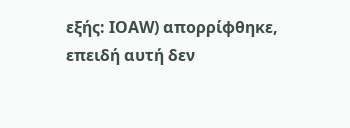εξής: ΙΟAW) απορρίφθηκε, επειδή αυτή δεν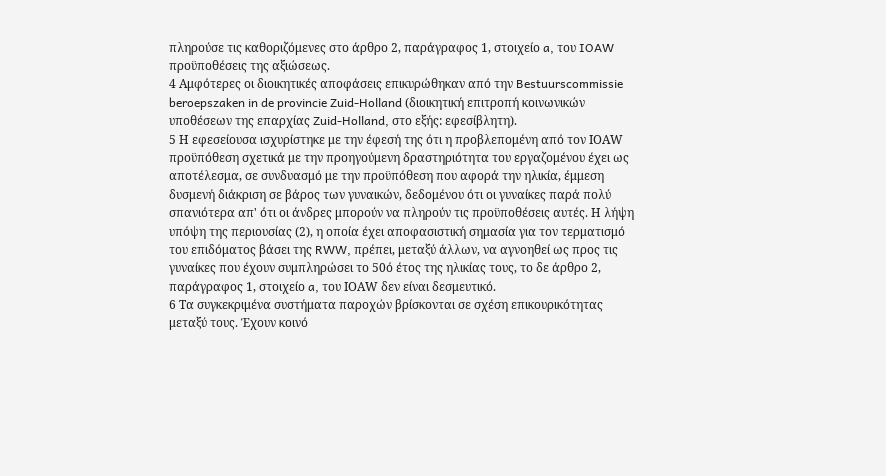πληρούσε τις καθοριζόμενες στο άρθρο 2, παράγραφος 1, στοιχείο a, του IOAW προϋποθέσεις της αξιώσεως.
4 Αμφότερες οι διοικητικές αποφάσεις επικυρώθηκαν από την Bestuurscommissie beroepszaken in de provincie Zuid-Holland (διοικητική επιτροπή κοινωνικών υποθέσεων της επαρχίας Zuid-Holland, στο εξής: εφεσίβλητη).
5 Η εφεσείουσα ισχυρίστηκε με την έφεσή της ότι η προβλεπομένη από τον ΙΟAW προϋπόθεση σχετικά με την προηγούμενη δραστηριότητα του εργαζομένου έχει ως αποτέλεσμα, σε συνδυασμό με την προϋπόθεση που αφορά την ηλικία, έμμεση δυσμενή διάκριση σε βάρος των γυναικών, δεδομένου ότι οι γυναίκες παρά πολύ σπανιότερα απ' ότι οι άνδρες μπορούν να πληρούν τις προϋποθέσεις αυτές. Η λήψη υπόψη της περιουσίας (2), η οποία έχει αποφασιστική σημασία για τον τερματισμό του επιδόματος βάσει της RWW, πρέπει, μεταξύ άλλων, να αγνοηθεί ως προς τις γυναίκες που έχουν συμπληρώσει το 50ό έτος της ηλικίας τους, το δε άρθρο 2, παράγραφος 1, στοιχείο a, του ΙΟAW δεν είναι δεσμευτικό.
6 Τα συγκεκριμένα συστήματα παροχών βρίσκονται σε σχέση επικουρικότητας μεταξύ τους. Έχουν κοινό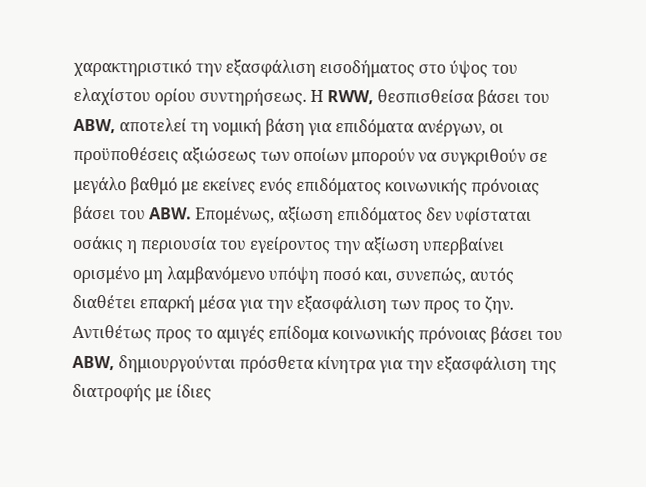χαρακτηριστικό την εξασφάλιση εισοδήματος στο ύψος του ελαχίστου ορίου συντηρήσεως. Η RWW, θεσπισθείσα βάσει του ABW, αποτελεί τη νομική βάση για επιδόματα ανέργων, οι προϋποθέσεις αξιώσεως των οποίων μπορούν να συγκριθούν σε μεγάλο βαθμό με εκείνες ενός επιδόματος κοινωνικής πρόνοιας βάσει του ABW. Επομένως, αξίωση επιδόματος δεν υφίσταται οσάκις η περιουσία του εγείροντος την αξίωση υπερβαίνει ορισμένο μη λαμβανόμενο υπόψη ποσό και, συνεπώς, αυτός διαθέτει επαρκή μέσα για την εξασφάλιση των προς το ζην. Αντιθέτως προς το αμιγές επίδομα κοινωνικής πρόνοιας βάσει του ABW, δημιουργούνται πρόσθετα κίνητρα για την εξασφάλιση της διατροφής με ίδιες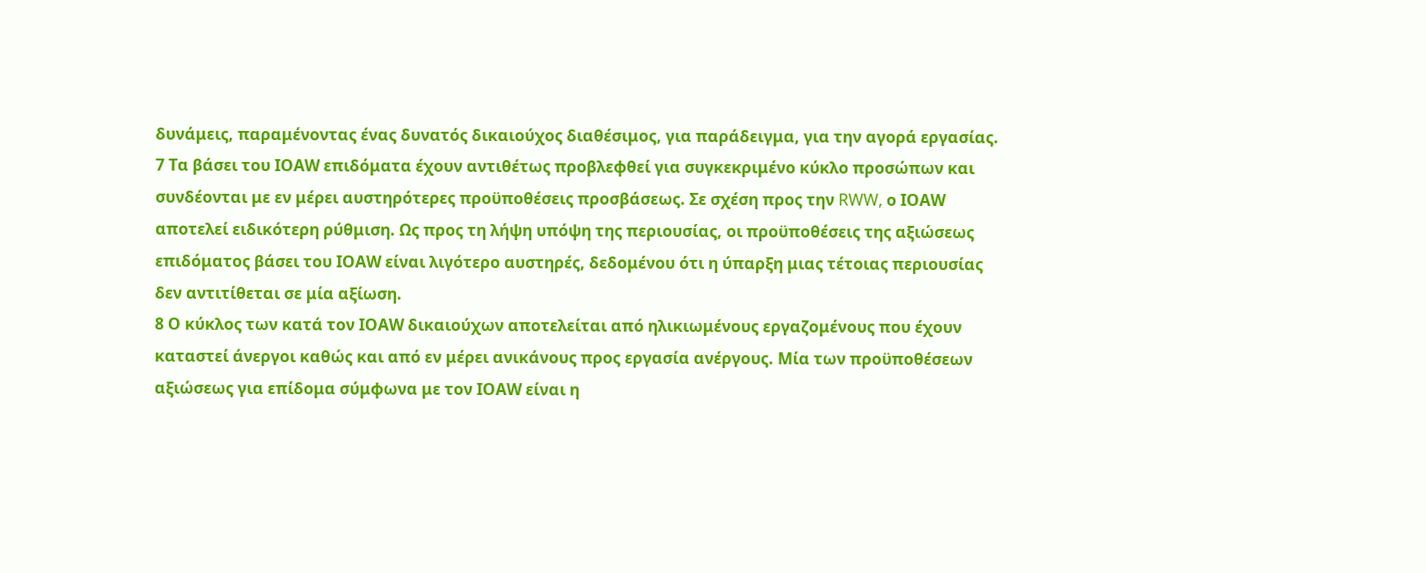δυνάμεις, παραμένοντας ένας δυνατός δικαιούχος διαθέσιμος, για παράδειγμα, για την αγορά εργασίας.
7 Τα βάσει του ΙΟAW επιδόματα έχουν αντιθέτως προβλεφθεί για συγκεκριμένο κύκλο προσώπων και συνδέονται με εν μέρει αυστηρότερες προϋποθέσεις προσβάσεως. Σε σχέση προς την RWW, ο ΙΟAW αποτελεί ειδικότερη ρύθμιση. Ως προς τη λήψη υπόψη της περιουσίας, οι προϋποθέσεις της αξιώσεως επιδόματος βάσει του ΙΟΑW είναι λιγότερο αυστηρές, δεδομένου ότι η ύπαρξη μιας τέτοιας περιουσίας δεν αντιτίθεται σε μία αξίωση.
8 Ο κύκλος των κατά τον ΙΟΑW δικαιούχων αποτελείται από ηλικιωμένους εργαζομένους που έχουν καταστεί άνεργοι καθώς και από εν μέρει ανικάνους προς εργασία ανέργους. Μία των προϋποθέσεων αξιώσεως για επίδομα σύμφωνα με τον ΙΟΑW είναι η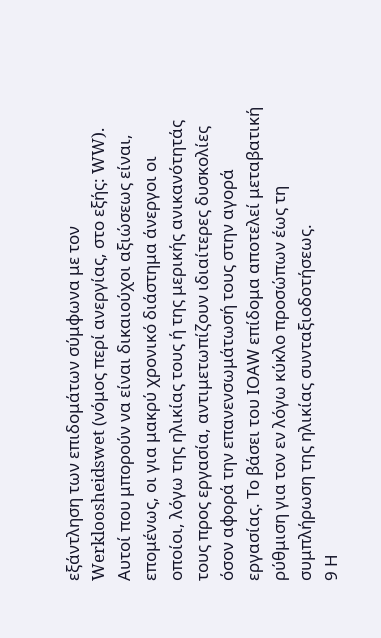εξάντληση των επιδομάτων σύμφωνα με τον Werkloosheidswet (νόμος περί ανεργίας, στο εξής: WW). Αυτοί που μπορούν να είναι δικαιούχοι αξιώσεως είναι, επομένως, οι για μακρύ χρονικό διάστημα άνεργοι οι οποίοι, λόγω της ηλικίας τους ή της μερικής ανικανότητάς τους προς εργασία, αντιμετωπίζουν ιδιαίτερες δυσκολίες όσον αφορά την επανενσωμάτωσή τους στην αγορά εργασίας. Το βάσει του ΙΟΑW επίδομα αποτελεί μεταβατική ρύθμιση για τον εν λόγω κύκλο προσώπων έως τη συμπλήρωση της ηλικίας συνταξιοδοτήσεως.
9 Η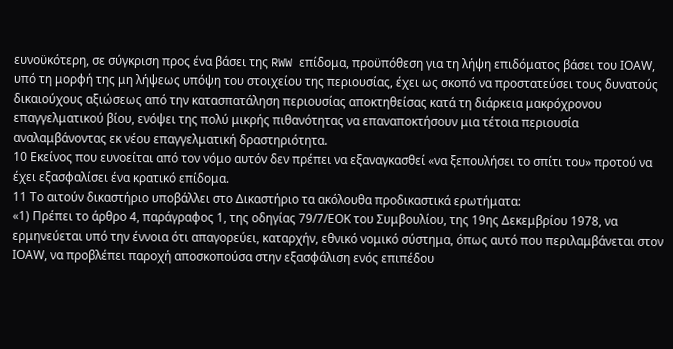ευνοϋκότερη, σε σύγκριση προς ένα βάσει της RWW επίδομα, προϋπόθεση για τη λήψη επιδόματος βάσει του ΙΟΑW, υπό τη μορφή της μη λήψεως υπόψη του στοιχείου της περιουσίας, έχει ως σκοπό να προστατεύσει τους δυνατούς δικαιούχους αξιώσεως από την κατασπατάληση περιουσίας αποκτηθείσας κατά τη διάρκεια μακρόχρονου επαγγελματικού βίου, ενόψει της πολύ μικρής πιθανότητας να επαναποκτήσουν μια τέτοια περιουσία αναλαμβάνοντας εκ νέου επαγγελματική δραστηριότητα.
10 Εκείνος που ευνοείται από τον νόμο αυτόν δεν πρέπει να εξαναγκασθεί «να ξεπουλήσει το σπίτι του» προτού να έχει εξασφαλίσει ένα κρατικό επίδομα.
11 Το αιτούν δικαστήριο υποβάλλει στο Δικαστήριο τα ακόλουθα προδικαστικά ερωτήματα:
«1) Πρέπει το άρθρο 4, παράγραφος 1, της οδηγίας 79/7/ΕΟΚ του Συμβουλίου, της 19ης Δεκεμβρίου 1978, να ερμηνεύεται υπό την έννοια ότι απαγορεύει, καταρχήν, εθνικό νομικό σύστημα, όπως αυτό που περιλαμβάνεται στον ΙΟΑW, να προβλέπει παροχή αποσκοπούσα στην εξασφάλιση ενός επιπέδου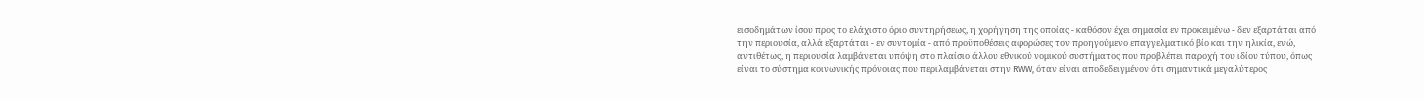εισοδημάτων ίσου προς το ελάχιστο όριο συντηρήσεως, η χορήγηση της οποίας - καθόσον έχει σημασία εν προκειμένω - δεν εξαρτάται από την περιουσία, αλλά εξαρτάται - εν συντομία - από προϋποθέσεις αφορώσες τον προηγούμενο επαγγελματικό βίο και την ηλικία, ενώ, αντιθέτως, η περιουσία λαμβάνεται υπόψη στο πλαίσιο άλλου εθνικού νομικού συστήματος που προβλέπει παροχή του ιδίου τύπου, όπως είναι το σύστημα κοινωνικής πρόνοιας που περιλαμβάνεται στην RWW, όταν είναι αποδεδειγμένον ότι σημαντικά μεγαλύτερος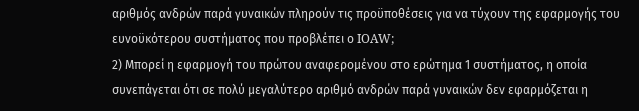αριθμός ανδρών παρά γυναικών πληρούν τις προϋποθέσεις για να τύχουν της εφαρμογής του ευνοϋκότερου συστήματος που προβλέπει ο IOAW;
2) Μπορεί η εφαρμογή του πρώτου αναφερομένου στο ερώτημα 1 συστήματος, η οποία συνεπάγεται ότι σε πολύ μεγαλύτερο αριθμό ανδρών παρά γυναικών δεν εφαρμόζεται η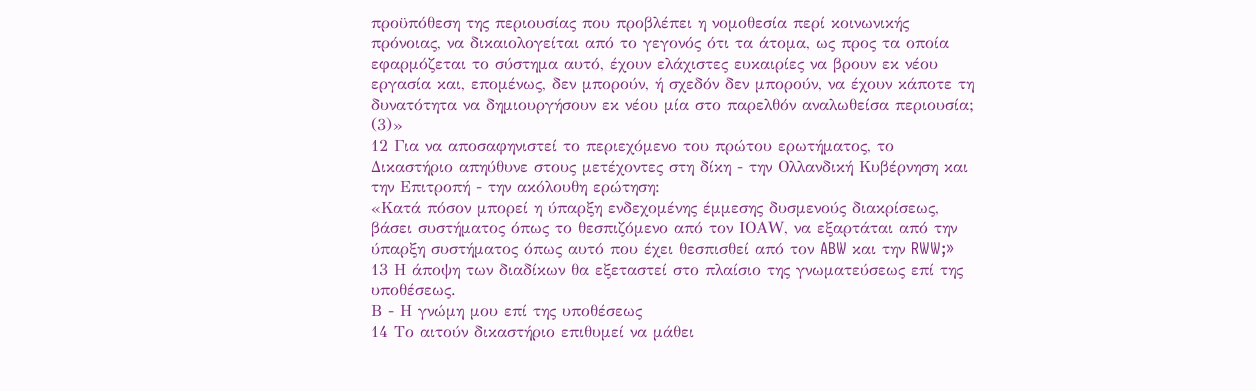προϋπόθεση της περιουσίας που προβλέπει η νομοθεσία περί κοινωνικής πρόνοιας, να δικαιολογείται από το γεγονός ότι τα άτομα, ως προς τα οποία εφαρμόζεται το σύστημα αυτό, έχουν ελάχιστες ευκαιρίες να βρουν εκ νέου εργασία και, επομένως, δεν μπορούν, ή σχεδόν δεν μπορούν, να έχουν κάποτε τη δυνατότητα να δημιουργήσουν εκ νέου μία στο παρελθόν αναλωθείσα περιουσία; (3)»
12 Για να αποσαφηνιστεί το περιεχόμενο του πρώτου ερωτήματος, το Δικαστήριο απηύθυνε στους μετέχοντες στη δίκη - την Ολλανδική Κυβέρνηση και την Επιτροπή - την ακόλουθη ερώτηση:
«Κατά πόσον μπορεί η ύπαρξη ενδεχομένης έμμεσης δυσμενούς διακρίσεως, βάσει συστήματος όπως το θεσπιζόμενο από τον ΙΟΑW, να εξαρτάται από την ύπαρξη συστήματος όπως αυτό που έχει θεσπισθεί από τον ABW και την RWW;»
13 Η άποψη των διαδίκων θα εξεταστεί στο πλαίσιο της γνωματεύσεως επί της υποθέσεως.
Β - Η γνώμη μου επί της υποθέσεως
14 Το αιτούν δικαστήριο επιθυμεί να μάθει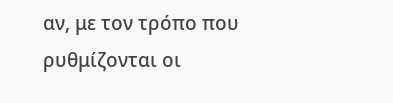αν, με τον τρόπο που ρυθμίζονται οι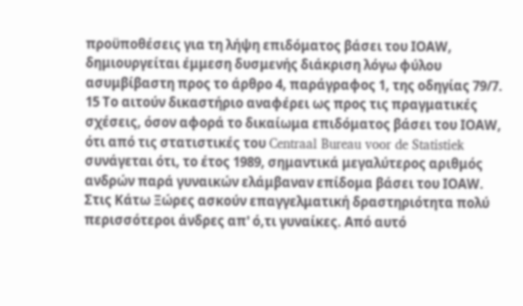προϋποθέσεις για τη λήψη επιδόματος βάσει του ΙΟΑW, δημιουργείται έμμεση δυσμενής διάκριση λόγω φύλου ασυμβίβαστη προς το άρθρο 4, παράγραφος 1, της οδηγίας 79/7.
15 Το αιτούν δικαστήριο αναφέρει ως προς τις πραγματικές σχέσεις, όσον αφορά το δικαίωμα επιδόματος βάσει του ΙΟΑW, ότι από τις στατιστικές του Centraal Bureau voor de Statistiek συνάγεται ότι, το έτος 1989, σημαντικά μεγαλύτερος αριθμός ανδρών παρά γυναικών ελάμβαναν επίδομα βάσει του ΙΟΑW. Στις Κάτω Ξώρες ασκούν επαγγελματική δραστηριότητα πολύ περισσότεροι άνδρες απ' ό,τι γυναίκες. Από αυτό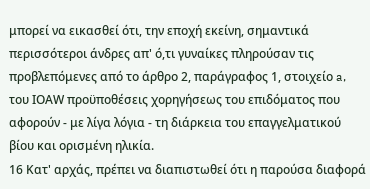μπορεί να εικασθεί ότι, την εποχή εκείνη, σημαντικά περισσότεροι άνδρες απ' ό,τι γυναίκες πληρούσαν τις προβλεπόμενες από το άρθρο 2, παράγραφος 1, στοιχείο a, του ΙΟΑW προϋποθέσεις χορηγήσεως του επιδόματος που αφορούν - με λίγα λόγια - τη διάρκεια του επαγγελματικού βίου και ορισμένη ηλικία.
16 Κατ' αρχάς, πρέπει να διαπιστωθεί ότι η παρούσα διαφορά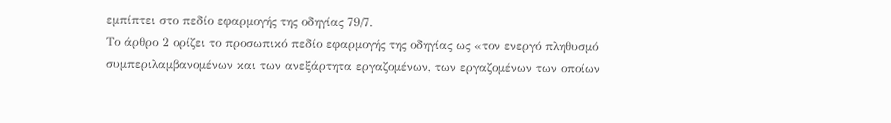εμπίπτει στο πεδίο εφαρμογής της οδηγίας 79/7.
Το άρθρο 2 ορίζει το προσωπικό πεδίο εφαρμογής της οδηγίας ως «τον ενεργό πληθυσμό συμπεριλαμβανομένων και των ανεξάρτητα εργαζομένων, των εργαζομένων των οποίων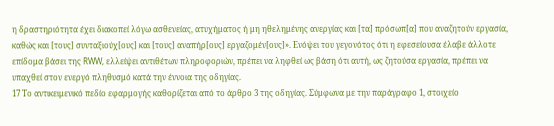η δραστηριότητα έχει διακοπεί λόγω ασθενείας, ατυχήματος ή μη ηθελημένης ανεργίας και [τα] πρόσωπ[α] που αναζητούν εργασία, καθώς και [τους] συνταξιούχ[ους] και [τους] αναπήρ[ους] εργαζομέν[ους]». Ενόψει του γεγονότος ότι η εφεσείουσα έλαβε άλλοτε επίδομα βάσει της RWW, ελλείψει αντιθέτων πληροφοριών, πρέπει να ληφθεί ως βάση ότι αυτή, ως ζητούσα εργασία, πρέπει να υπαχθεί στον ενεργό πληθυσμό κατά την έννοια της οδηγίας.
17 Το αντικειμενικό πεδίο εφαρμογής καθορίζεται από το άρθρο 3 της οδηγίας. Σύμφωνα με την παράγραφο 1, στοιχείο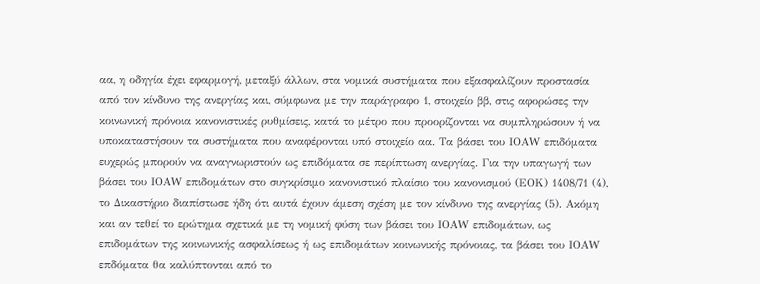αα, η οδηγία έχει εφαρμογή, μεταξύ άλλων, στα νομικά συστήματα που εξασφαλίζουν προστασία από τον κίνδυνο της ανεργίας και, σύμφωνα με την παράγραφο 1, στοιχείο ββ, στις αφορώσες την κοινωνική πρόνοια κανονιστικές ρυθμίσεις, κατά το μέτρο που προορίζονται να συμπληρώσουν ή να υποκαταστήσουν τα συστήματα που αναφέρονται υπό στοιχείο αα. Τα βάσει του ΙΟΑW επιδόματα ευχερώς μπορούν να αναγνωριστούν ως επιδόματα σε περίπτωση ανεργίας. Για την υπαγωγή των βάσει του ΙΟΑW επιδομάτων στο συγκρίσιμο κανονιστικό πλαίσιο του κανονισμού (ΕΟΚ) 1408/71 (4), το Δικαστήριο διαπίστωσε ήδη ότι αυτά έχουν άμεση σχέση με τον κίνδυνο της ανεργίας (5). Ακόμη και αν τεθεί το ερώτημα σχετικά με τη νομική φύση των βάσει του ΙΟΑW επιδομάτων, ως επιδομάτων της κοινωνικής ασφαλίσεως ή ως επιδομάτων κοινωνικής πρόνοιας, τα βάσει του ΙΟΑW επδόματα θα καλύπτονται από το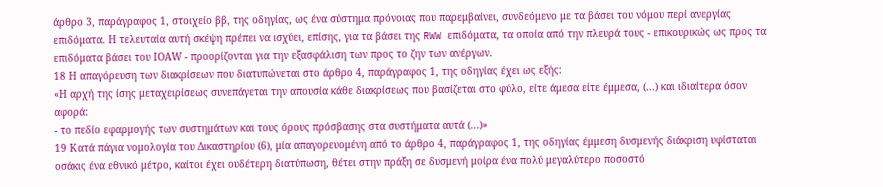άρθρο 3, παράγραφος 1, στοιχείο ββ, της οδηγίας, ως ένα σύστημα πρόνοιας που παρεμβαίνει, συνδεόμενο με τα βάσει του νόμου περί ανεργίας επιδόματα. Η τελευταία αυτή σκέψη πρέπει να ισχύει, επίσης, για τα βάσει της RWW επιδόματα, τα οποία από την πλευρά τους - επικουρικώς ως προς τα επιδόματα βάσει του ΙΟΑW - προορίζονται για την εξασφάλιση των προς το ζην των ανέργων.
18 Η απαγόρευση των διακρίσεων που διατυπώνεται στο άρθρο 4, παράγραφος 1, της οδηγίας έχει ως εξής:
«Η αρχή της ίσης μεταχειρίσεως συνεπάγεται την απουσία κάθε διακρίσεως που βασίζεται στο φύλο, είτε άμεσα είτε έμμεσα, (...) και ιδιαίτερα όσον αφορά:
- το πεδίο εφαρμογής των συστημάτων και τους όρους πρόσβασης στα συστήματα αυτά (...)»
19 Κατά πάγια νομολογία του Δικαστηρίου (6), μία απαγορευομένη από το άρθρο 4, παράγραφος 1, της οδηγίας έμμεση δυσμενής διάκριση υφίσταται οσάκις ένα εθνικό μέτρο, καίτοι έχει ουδέτερη διατύπωση, θέτει στην πράξη σε δυσμενή μοίρα ένα πολύ μεγαλύτερο ποσοστό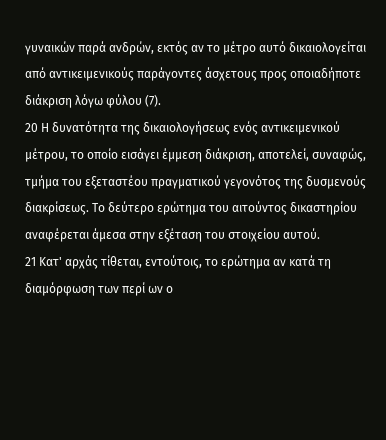γυναικών παρά ανδρών, εκτός αν το μέτρο αυτό δικαιολογείται από αντικειμενικούς παράγοντες άσχετους προς οποιαδήποτε διάκριση λόγω φύλου (7).
20 Η δυνατότητα της δικαιολογήσεως ενός αντικειμενικού μέτρου, το οποίο εισάγει έμμεση διάκριση, αποτελεί, συναφώς, τμήμα του εξεταστέου πραγματικού γεγονότος της δυσμενούς διακρίσεως. Το δεύτερο ερώτημα του αιτούντος δικαστηρίου αναφέρεται άμεσα στην εξέταση του στοιχείου αυτού.
21 Κατ' αρχάς τίθεται, εντούτοις, το ερώτημα αν κατά τη διαμόρφωση των περί ων ο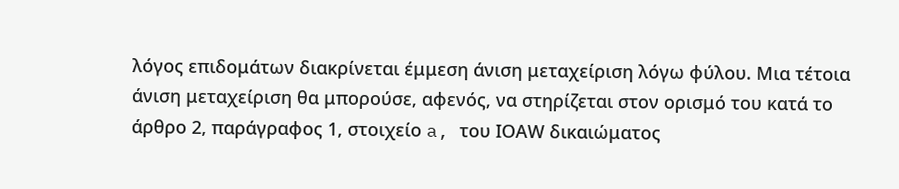λόγος επιδομάτων διακρίνεται έμμεση άνιση μεταχείριση λόγω φύλου. Μια τέτοια άνιση μεταχείριση θα μπορούσε, αφενός, να στηρίζεται στον ορισμό του κατά το άρθρο 2, παράγραφος 1, στοιχείο a, του ΙΟΑW δικαιώματος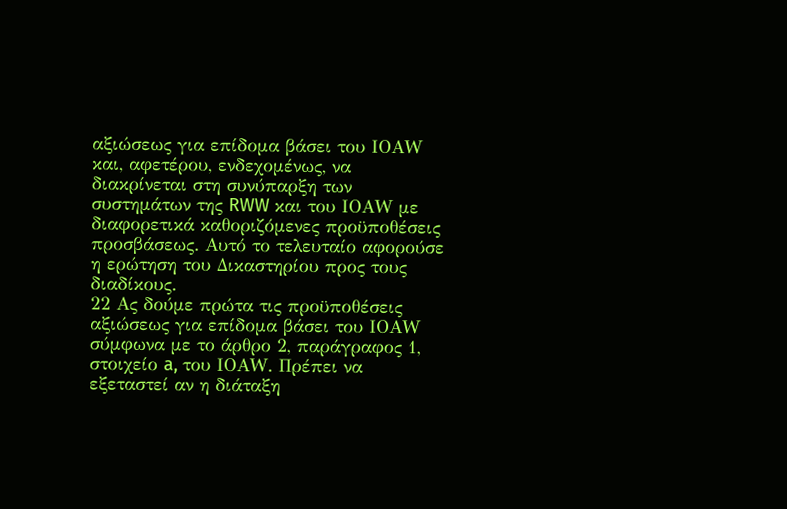αξιώσεως για επίδομα βάσει του ΙΟΑW και, αφετέρου, ενδεχομένως, να διακρίνεται στη συνύπαρξη των συστημάτων της RWW και του ΙΟΑW με διαφορετικά καθοριζόμενες προϋποθέσεις προσβάσεως. Αυτό το τελευταίο αφορούσε η ερώτηση του Δικαστηρίου προς τους διαδίκους.
22 Ας δούμε πρώτα τις προϋποθέσεις αξιώσεως για επίδομα βάσει του ΙΟΑW σύμφωνα με το άρθρο 2, παράγραφος 1, στοιχείο a, του ΙΟΑW. Πρέπει να εξεταστεί αν η διάταξη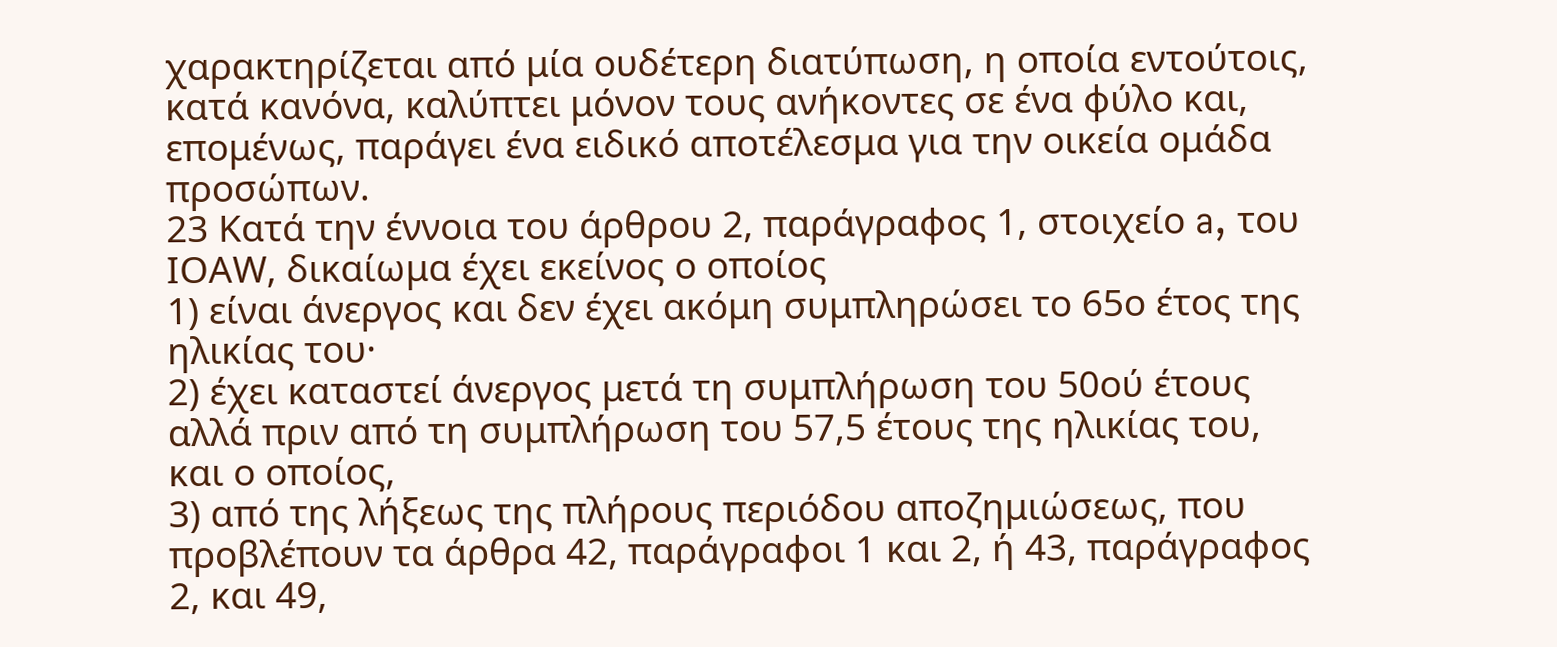χαρακτηρίζεται από μία ουδέτερη διατύπωση, η οποία εντούτοις, κατά κανόνα, καλύπτει μόνον τους ανήκοντες σε ένα φύλο και, επομένως, παράγει ένα ειδικό αποτέλεσμα για την οικεία ομάδα προσώπων.
23 Κατά την έννοια του άρθρου 2, παράγραφος 1, στοιχείο a, του ΙΟΑW, δικαίωμα έχει εκείνος ο οποίος
1) είναι άνεργος και δεν έχει ακόμη συμπληρώσει το 65ο έτος της ηλικίας του·
2) έχει καταστεί άνεργος μετά τη συμπλήρωση του 50ού έτους αλλά πριν από τη συμπλήρωση του 57,5 έτους της ηλικίας του, και ο οποίος,
3) από της λήξεως της πλήρους περιόδου αποζημιώσεως, που προβλέπουν τα άρθρα 42, παράγραφοι 1 και 2, ή 43, παράγραφος 2, και 49,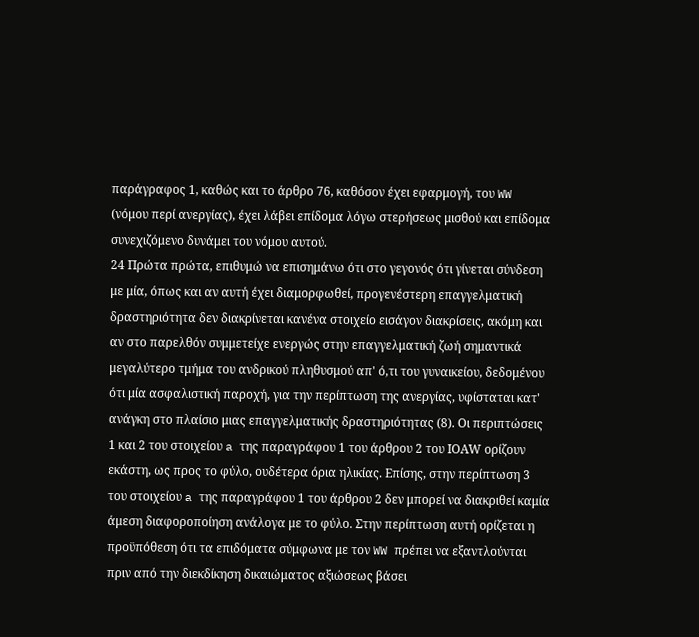παράγραφος 1, καθώς και το άρθρο 76, καθόσον έχει εφαρμογή, του WW (νόμου περί ανεργίας), έχει λάβει επίδομα λόγω στερήσεως μισθού και επίδομα συνεχιζόμενο δυνάμει του νόμου αυτού.
24 Πρώτα πρώτα, επιθυμώ να επισημάνω ότι στο γεγονός ότι γίνεται σύνδεση με μία, όπως και αν αυτή έχει διαμορφωθεί, προγενέστερη επαγγελματική δραστηριότητα δεν διακρίνεται κανένα στοιχείο εισάγον διακρίσεις, ακόμη και αν στο παρελθόν συμμετείχε ενεργώς στην επαγγελματική ζωή σημαντικά μεγαλύτερο τμήμα του ανδρικού πληθυσμού απ' ό,τι του γυναικείου, δεδομένου ότι μία ασφαλιστική παροχή, για την περίπτωση της ανεργίας, υφίσταται κατ' ανάγκη στο πλαίσιο μιας επαγγελματικής δραστηριότητας (8). Οι περιπτώσεις 1 και 2 του στοιχείου a της παραγράφου 1 του άρθρου 2 του ΙΟΑW ορίζουν εκάστη, ως προς το φύλο, ουδέτερα όρια ηλικίας. Επίσης, στην περίπτωση 3 του στοιχείου a της παραγράφου 1 του άρθρου 2 δεν μπορεί να διακριθεί καμία άμεση διαφοροποίηση ανάλογα με το φύλο. Στην περίπτωση αυτή ορίζεται η προϋπόθεση ότι τα επιδόματα σύμφωνα με τον WW πρέπει να εξαντλούνται πριν από την διεκδίκηση δικαιώματος αξιώσεως βάσει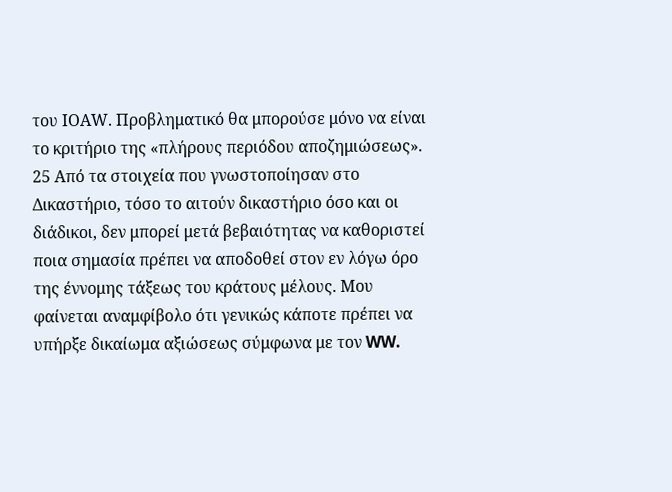του ΙΟΑW. Προβληματικό θα μπορούσε μόνο να είναι το κριτήριο της «πλήρους περιόδου αποζημιώσεως».
25 Από τα στοιχεία που γνωστοποίησαν στο Δικαστήριο, τόσο το αιτούν δικαστήριο όσο και οι διάδικοι, δεν μπορεί μετά βεβαιότητας να καθοριστεί ποια σημασία πρέπει να αποδοθεί στον εν λόγω όρο της έννομης τάξεως του κράτους μέλους. Μου φαίνεται αναμφίβολο ότι γενικώς κάποτε πρέπει να υπήρξε δικαίωμα αξιώσεως σύμφωνα με τον WW.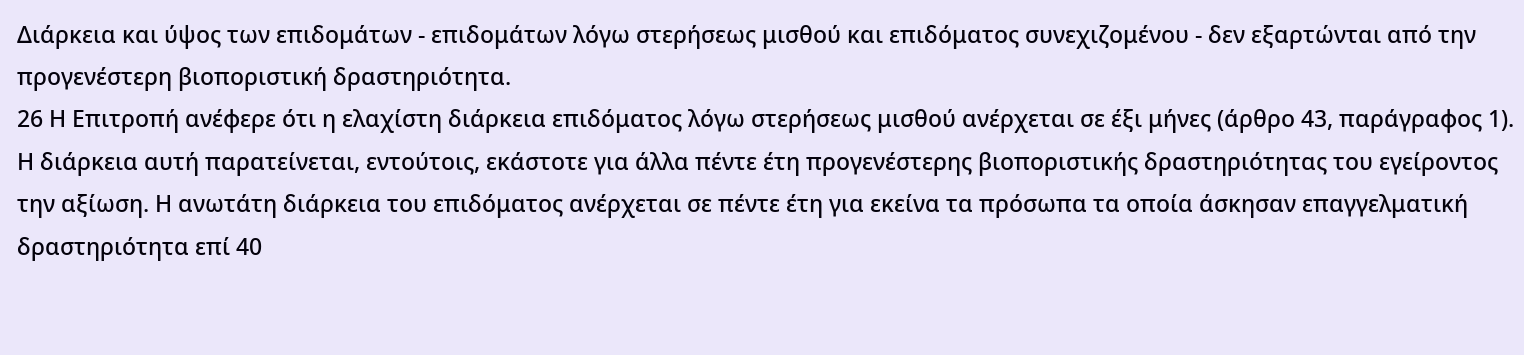Διάρκεια και ύψος των επιδομάτων - επιδομάτων λόγω στερήσεως μισθού και επιδόματος συνεχιζομένου - δεν εξαρτώνται από την προγενέστερη βιοποριστική δραστηριότητα.
26 Η Επιτροπή ανέφερε ότι η ελαχίστη διάρκεια επιδόματος λόγω στερήσεως μισθού ανέρχεται σε έξι μήνες (άρθρο 43, παράγραφος 1). Η διάρκεια αυτή παρατείνεται, εντούτοις, εκάστοτε για άλλα πέντε έτη προγενέστερης βιοποριστικής δραστηριότητας του εγείροντος την αξίωση. Η ανωτάτη διάρκεια του επιδόματος ανέρχεται σε πέντε έτη για εκείνα τα πρόσωπα τα οποία άσκησαν επαγγελματική δραστηριότητα επί 40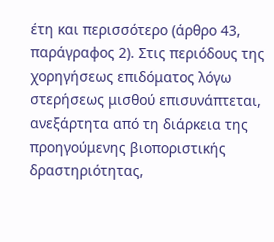έτη και περισσότερο (άρθρο 43, παράγραφος 2). Στις περιόδους της χορηγήσεως επιδόματος λόγω στερήσεως μισθού επισυνάπτεται, ανεξάρτητα από τη διάρκεια της προηγούμενης βιοποριστικής δραστηριότητας,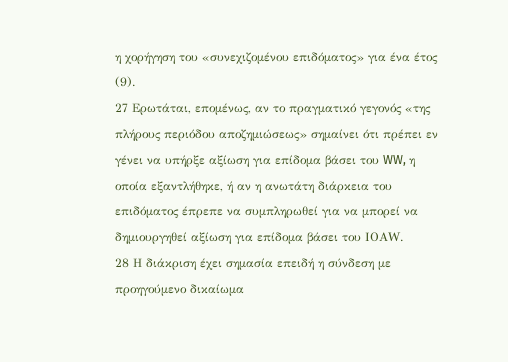η χορήγηση του «συνεχιζομένου επιδόματος» για ένα έτος (9).
27 Ερωτάται, επομένως, αν το πραγματικό γεγονός «της πλήρους περιόδου αποζημιώσεως» σημαίνει ότι πρέπει εν γένει να υπήρξε αξίωση για επίδομα βάσει του WW, η οποία εξαντλήθηκε, ή αν η ανωτάτη διάρκεια του επιδόματος έπρεπε να συμπληρωθεί για να μπορεί να δημιουργηθεί αξίωση για επίδομα βάσει του ΙΟΑW.
28 Η διάκριση έχει σημασία επειδή η σύνδεση με προηγούμενο δικαίωμα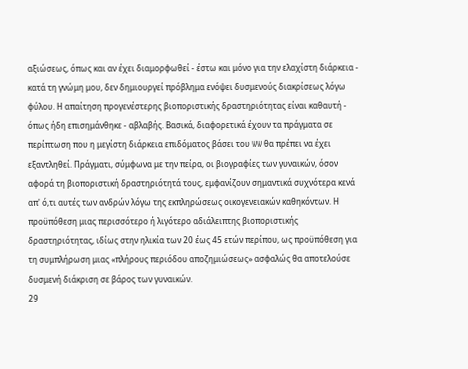αξιώσεως, όπως και αν έχει διαμορφωθεί - έστω και μόνο για την ελαχίστη διάρκεια - κατά τη γνώμη μου, δεν δημιουργεί πρόβλημα ενόψει δυσμενούς διακρίσεως λόγω φύλου. Η απαίτηση προγενέστερης βιοποριστικής δραστηριότητας είναι καθαυτή - όπως ήδη επισημάνθηκε - αβλαβής. Βασικά, διαφορετικά έχουν τα πράγματα σε περίπτωση που η μεγίστη διάρκεια επιδόματος βάσει του WW θα πρέπει να έχει εξαντληθεί. Πράγματι, σύμφωνα με την πείρα, οι βιογραφίες των γυναικών, όσον αφορά τη βιοποριστική δραστηριότητά τους, εμφανίζουν σημαντικά συχνότερα κενά απ' ό,τι αυτές των ανδρών λόγω της εκπληρώσεως οικογενειακών καθηκόντων. Η προϋπόθεση μιας περισσότερο ή λιγότερο αδιάλειπτης βιοποριστικής δραστηριότητας, ιδίως στην ηλικία των 20 έως 45 ετών περίπου, ως προϋπόθεση για τη συμπλήρωση μιας «πλήρους περιόδου αποζημιώσεως» ασφαλώς θα αποτελούσε δυσμενή διάκριση σε βάρος των γυναικών.
29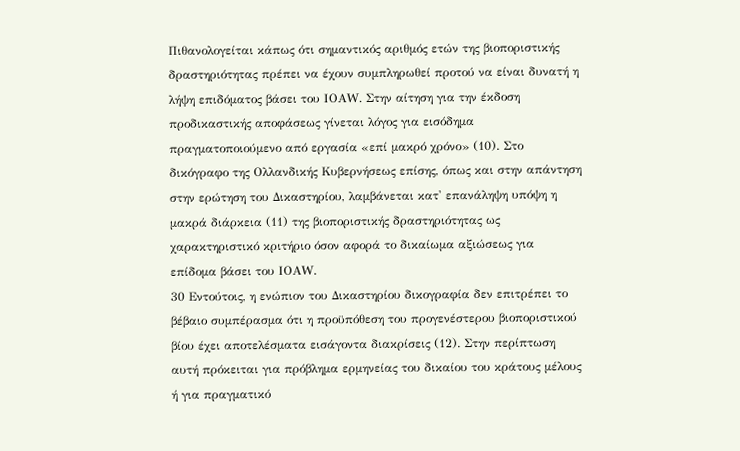Πιθανολογείται κάπως ότι σημαντικός αριθμός ετών της βιοποριστικής δραστηριότητας πρέπει να έχουν συμπληρωθεί προτού να είναι δυνατή η λήψη επιδόματος βάσει του ΙΟΑW. Στην αίτηση για την έκδοση προδικαστικής αποφάσεως γίνεται λόγος για εισόδημα πραγματοποιούμενο από εργασία «επί μακρό χρόνο» (10). Στο δικόγραφο της Ολλανδικής Κυβερνήσεως επίσης, όπως και στην απάντηση στην ερώτηση του Δικαστηρίου, λαμβάνεται κατ' επανάληψη υπόψη η μακρά διάρκεια (11) της βιοποριστικής δραστηριότητας ως χαρακτηριστικό κριτήριο όσον αφορά το δικαίωμα αξιώσεως για επίδομα βάσει του ΙΟΑW.
30 Εντούτοις, η ενώπιον του Δικαστηρίου δικογραφία δεν επιτρέπει το βέβαιο συμπέρασμα ότι η προϋπόθεση του προγενέστερου βιοποριστικού βίου έχει αποτελέσματα εισάγοντα διακρίσεις (12). Στην περίπτωση αυτή πρόκειται για πρόβλημα ερμηνείας του δικαίου του κράτους μέλους ή για πραγματικό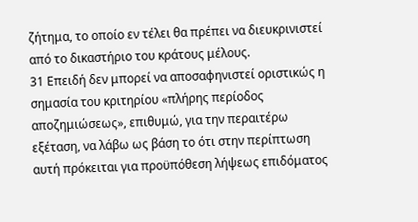ζήτημα, το οποίο εν τέλει θα πρέπει να διευκρινιστεί από το δικαστήριο του κράτους μέλους.
31 Επειδή δεν μπορεί να αποσαφηνιστεί οριστικώς η σημασία του κριτηρίου «πλήρης περίοδος αποζημιώσεως», επιθυμώ, για την περαιτέρω εξέταση, να λάβω ως βάση το ότι στην περίπτωση αυτή πρόκειται για προϋπόθεση λήψεως επιδόματος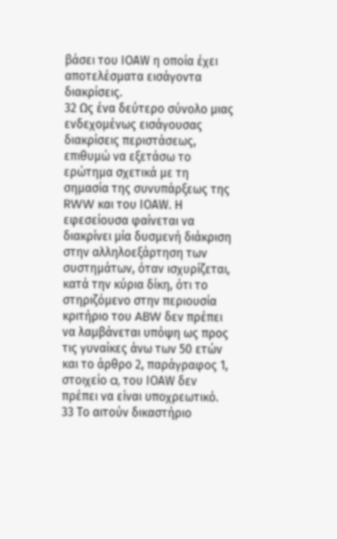βάσει του ΙΟΑW η οποία έχει αποτελέσματα εισάγοντα διακρίσεις.
32 Ως ένα δεύτερο σύνολο μιας ενδεχομένως εισάγουσας διακρίσεις περιστάσεως, επιθυμώ να εξετάσω το ερώτημα σχετικά με τη σημασία της συνυπάρξεως της RWW και του ΙΟΑW. Η εφεσείουσα φαίνεται να διακρίνει μία δυσμενή διάκριση στην αλληλοεξάρτηση των συστημάτων, όταν ισχυρίζεται, κατά την κύρια δίκη, ότι το στηριζόμενο στην περιουσία κριτήριο του ABW δεν πρέπει να λαμβάνεται υπόψη ως προς τις γυναίκες άνω των 50 ετών και το άρθρο 2, παράγραφος 1, στοιχείο a, του ΙΟΑW δεν πρέπει να είναι υποχρεωτικό.
33 Το αιτούν δικαστήριο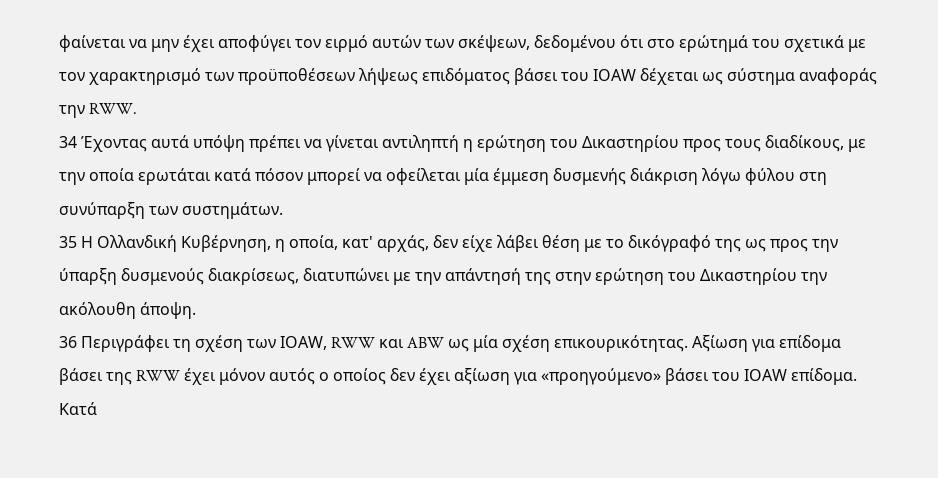φαίνεται να μην έχει αποφύγει τον ειρμό αυτών των σκέψεων, δεδομένου ότι στο ερώτημά του σχετικά με τον χαρακτηρισμό των προϋποθέσεων λήψεως επιδόματος βάσει του ΙΟΑW δέχεται ως σύστημα αναφοράς την RWW.
34 Έχοντας αυτά υπόψη πρέπει να γίνεται αντιληπτή η ερώτηση του Δικαστηρίου προς τους διαδίκους, με την οποία ερωτάται κατά πόσον μπορεί να οφείλεται μία έμμεση δυσμενής διάκριση λόγω φύλου στη συνύπαρξη των συστημάτων.
35 Η Ολλανδική Κυβέρνηση, η οποία, κατ' αρχάς, δεν είχε λάβει θέση με το δικόγραφό της ως προς την ύπαρξη δυσμενούς διακρίσεως, διατυπώνει με την απάντησή της στην ερώτηση του Δικαστηρίου την ακόλουθη άποψη.
36 Περιγράφει τη σχέση των ΙΟΑW, RWW και ABW ως μία σχέση επικουρικότητας. Αξίωση για επίδομα βάσει της RWW έχει μόνον αυτός ο οποίος δεν έχει αξίωση για «προηγούμενο» βάσει του ΙΟΑW επίδομα. Κατά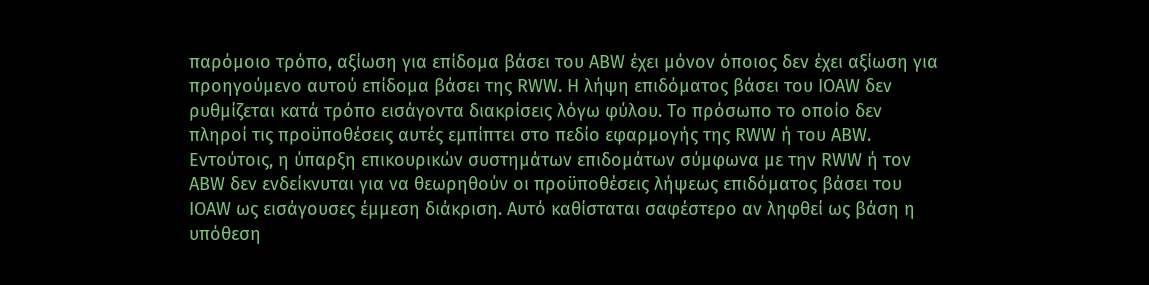παρόμοιο τρόπο, αξίωση για επίδομα βάσει του ABW έχει μόνον όποιος δεν έχει αξίωση για προηγούμενο αυτού επίδομα βάσει της RWW. Η λήψη επιδόματος βάσει του ΙΟΑW δεν ρυθμίζεται κατά τρόπο εισάγοντα διακρίσεις λόγω φύλου. Το πρόσωπο το οποίο δεν πληροί τις προϋποθέσεις αυτές εμπίπτει στο πεδίο εφαρμογής της RWW ή του ABW. Εντούτοις, η ύπαρξη επικουρικών συστημάτων επιδομάτων σύμφωνα με την RWW ή τον ABW δεν ενδείκνυται για να θεωρηθούν οι προϋποθέσεις λήψεως επιδόματος βάσει του ΙΟΑW ως εισάγουσες έμμεση διάκριση. Αυτό καθίσταται σαφέστερο αν ληφθεί ως βάση η υπόθεση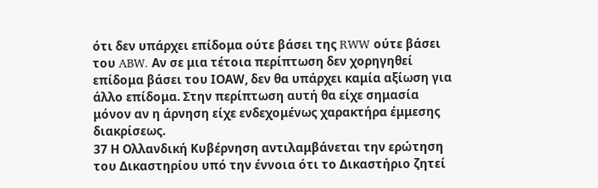ότι δεν υπάρχει επίδομα ούτε βάσει της RWW ούτε βάσει του ABW. Αν σε μια τέτοια περίπτωση δεν χορηγηθεί επίδομα βάσει του ΙΟΑW, δεν θα υπάρχει καμία αξίωση για άλλο επίδομα. Στην περίπτωση αυτή θα είχε σημασία μόνον αν η άρνηση είχε ενδεχομένως χαρακτήρα έμμεσης διακρίσεως.
37 Η Ολλανδική Κυβέρνηση αντιλαμβάνεται την ερώτηση του Δικαστηρίου υπό την έννοια ότι το Δικαστήριο ζητεί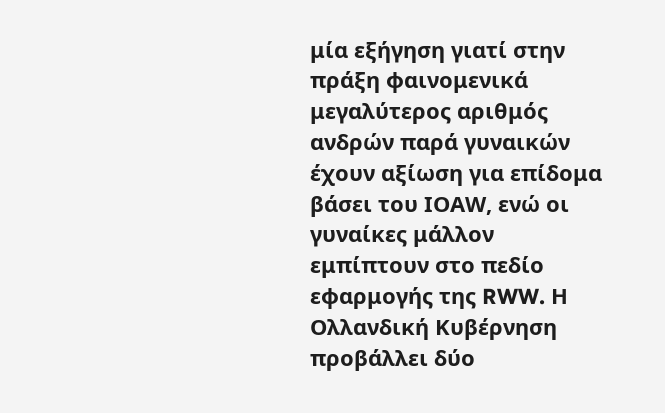μία εξήγηση γιατί στην πράξη φαινομενικά μεγαλύτερος αριθμός ανδρών παρά γυναικών έχουν αξίωση για επίδομα βάσει του ΙΟΑW, ενώ οι γυναίκες μάλλον εμπίπτουν στο πεδίο εφαρμογής της RWW. Η Ολλανδική Κυβέρνηση προβάλλει δύο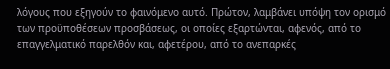λόγους που εξηγούν το φαινόμενο αυτό. Πρώτον, λαμβάνει υπόψη τον ορισμό των προϋποθέσεων προσβάσεως, οι οποίες εξαρτώνται, αφενός, από το επαγγελματικό παρελθόν και, αφετέρου, από το ανεπαρκές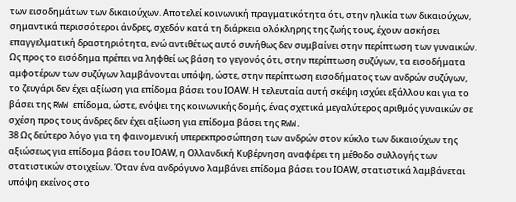των εισοδημάτων των δικαιούχων. Αποτελεί κοινωνική πραγματικότητα ότι, στην ηλικία των δικαιούχων, σημαντικά περισσότεροι άνδρες, σχεδόν κατά τη διάρκεια ολόκληρης της ζωής τους, έχουν ασκήσει επαγγελματική δραστηριότητα, ενώ αντιθέτως αυτό συνήθως δεν συμβαίνει στην περίπτωση των γυναικών. Ως προς το εισόδημα πρέπει να ληφθεί ως βάση το γεγονός ότι, στην περίπτωση συζύγων, τα εισοδήματα αμφοτέρων των συζύγων λαμβάνονται υπόψη, ώστε, στην περίπτωση εισοδήματος των ανδρών συζύγων, το ζευγάρι δεν έχει αξίωση για επίδομα βάσει του ΙΟΑW. Η τελευταία αυτή σκέψη ισχύει εξάλλου και για το βάσει της RWW επίδομα, ώστε, ενόψει της κοινωνικής δομής, ένας σχετικά μεγαλύτερος αριθμός γυναικών σε σχέση προς τους άνδρες δεν έχει αξίωση για επίδομα βάσει της RWW.
38 Ως δεύτερο λόγο για τη φαινομενική υπερεκπροσώπηση των ανδρών στον κύκλο των δικαιούχων της αξιώσεως για επίδομα βάσει του ΙΟΑW, η Ολλανδική Κυβέρνηση αναφέρει τη μέθοδο συλλογής των στατιστικών στοιχείων. Όταν ένα ανδρόγυνο λαμβάνει επίδομα βάσει του ΙΟΑW, στατιστικά λαμβάνεται υπόψη εκείνος στο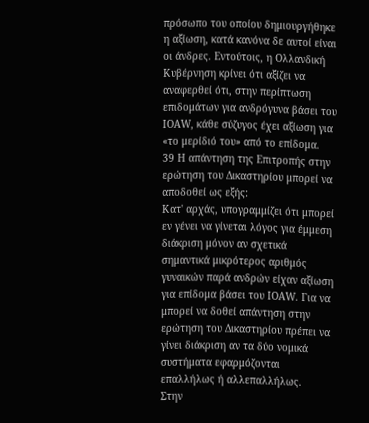πρόσωπο του οποίου δημιουργήθηκε η αξίωση, κατά κανόνα δε αυτοί είναι οι άνδρες. Εντούτοις, η Ολλανδική Κυβέρνηση κρίνει ότι αξίζει να αναφερθεί ότι, στην περίπτωση επιδομάτων για ανδρόγυνα βάσει του ΙΟΑW, κάθε σύζυγος έχει αξίωση για «το μερίδιό του» από το επίδομα.
39 Η απάντηση της Επιτροπής στην ερώτηση του Δικαστηρίου μπορεί να αποδοθεί ως εξής:
Κατ' αρχάς, υπογραμμίζει ότι μπορεί εν γένει να γίνεται λόγος για έμμεση διάκριση μόνον αν σχετικά σημαντικά μικρότερος αριθμός γυναικών παρά ανδρών είχαν αξίωση για επίδομα βάσει του ΙΟΑW. Για να μπορεί να δοθεί απάντηση στην ερώτηση του Δικαστηρίου πρέπει να γίνει διάκριση αν τα δύο νομικά συστήματα εφαρμόζονται επαλλήλως ή αλλεπαλλήλως.
Στην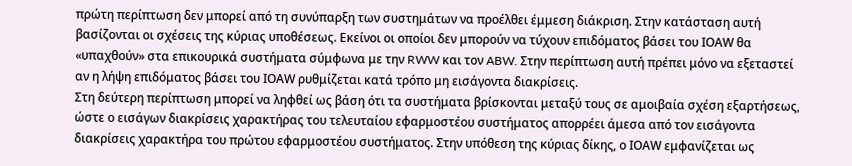πρώτη περίπτωση δεν μπορεί από τη συνύπαρξη των συστημάτων να προέλθει έμμεση διάκριση. Στην κατάσταση αυτή βασίζονται οι σχέσεις της κύριας υποθέσεως. Εκείνοι οι οποίοι δεν μπορούν να τύχουν επιδόματος βάσει του ΙΟΑW θα «υπαχθούν» στα επικουρικά συστήματα σύμφωνα με την RWW και τον ABW. Στην περίπτωση αυτή πρέπει μόνο να εξεταστεί αν η λήψη επιδόματος βάσει του ΙΟΑW ρυθμίζεται κατά τρόπο μη εισάγοντα διακρίσεις.
Στη δεύτερη περίπτωση μπορεί να ληφθεί ως βάση ότι τα συστήματα βρίσκονται μεταξύ τους σε αμοιβαία σχέση εξαρτήσεως, ώστε ο εισάγων διακρίσεις χαρακτήρας του τελευταίου εφαρμοστέου συστήματος απορρέει άμεσα από τον εισάγοντα διακρίσεις χαρακτήρα του πρώτου εφαρμοστέου συστήματος. Στην υπόθεση της κύριας δίκης, ο ΙΟΑW εμφανίζεται ως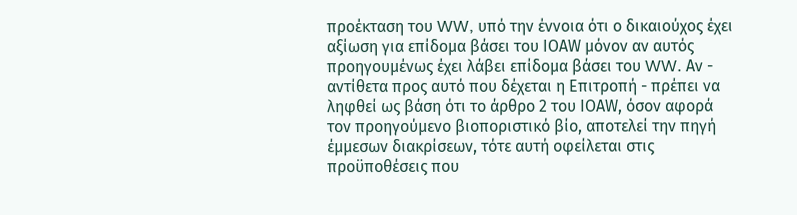προέκταση του WW, υπό την έννοια ότι ο δικαιούχος έχει αξίωση για επίδομα βάσει του ΙΟΑW μόνον αν αυτός προηγουμένως έχει λάβει επίδομα βάσει του WW. Αν - αντίθετα προς αυτό που δέχεται η Επιτροπή - πρέπει να ληφθεί ως βάση ότι το άρθρο 2 του ΙΟΑW, όσον αφορά τον προηγούμενο βιοποριστικό βίο, αποτελεί την πηγή έμμεσων διακρίσεων, τότε αυτή οφείλεται στις προϋποθέσεις που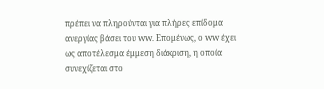πρέπει να πληρούνται για πλήρες επίδομα ανεργίας βάσει του WW. Επομένως, ο WW έχει ως αποτέλεσμα έμμεση διάκριση, η οποία συνεχίζεται στο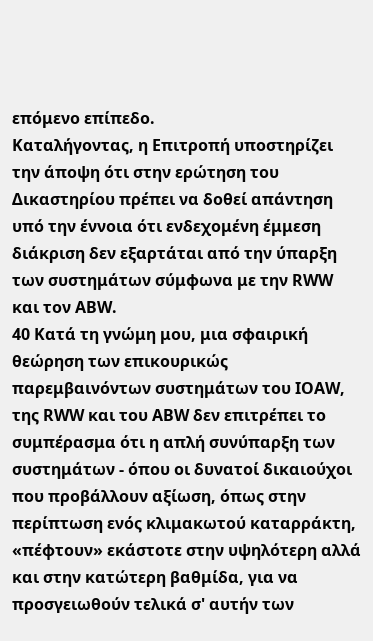επόμενο επίπεδο.
Καταλήγοντας, η Επιτροπή υποστηρίζει την άποψη ότι στην ερώτηση του Δικαστηρίου πρέπει να δοθεί απάντηση υπό την έννοια ότι ενδεχομένη έμμεση διάκριση δεν εξαρτάται από την ύπαρξη των συστημάτων σύμφωνα με την RWW και τον ABW.
40 Κατά τη γνώμη μου, μια σφαιρική θεώρηση των επικουρικώς παρεμβαινόντων συστημάτων του ΙΟΑW, της RWW και του ABW δεν επιτρέπει το συμπέρασμα ότι η απλή συνύπαρξη των συστημάτων - όπου οι δυνατοί δικαιούχοι που προβάλλουν αξίωση, όπως στην περίπτωση ενός κλιμακωτού καταρράκτη, «πέφτουν» εκάστοτε στην υψηλότερη αλλά και στην κατώτερη βαθμίδα, για να προσγειωθούν τελικά σ' αυτήν των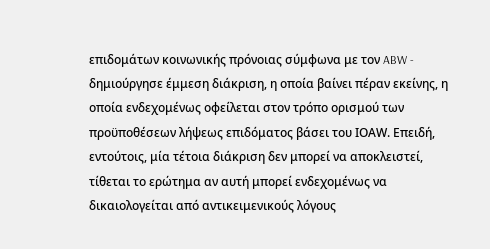επιδομάτων κοινωνικής πρόνοιας σύμφωνα με τον ABW - δημιούργησε έμμεση διάκριση, η οποία βαίνει πέραν εκείνης, η οποία ενδεχομένως οφείλεται στον τρόπο ορισμού των προϋποθέσεων λήψεως επιδόματος βάσει του ΙΟΑW. Επειδή, εντούτοις, μία τέτοια διάκριση δεν μπορεί να αποκλειστεί, τίθεται το ερώτημα αν αυτή μπορεί ενδεχομένως να δικαιολογείται από αντικειμενικούς λόγους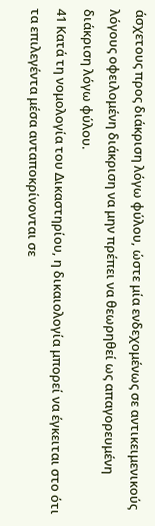άσχετους προς διάκριση λόγω φύλου, ώστε μία ενδεχομένως σε αντικειμενικούς λόγους οφειλομένη διάκριση να μην πρέπει να θεωρηθεί ως απαγορευμένη διάκριση λόγω φύλου.
41 Κατά τη νομολογία του Δικαστηρίου, η δικαιολογία μπορεί να έγκειται στο ότι τα επιλεγέντα μέσα ανταποκρίνονται σε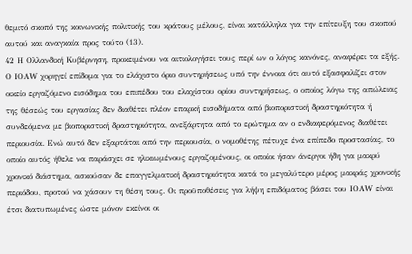θεμιτό σκοπό της κοινωνικής πολιτικής του κράτους μέλους, είναι κατάλληλα για την επίτευξη του σκοπού αυτού και αναγκαία προς τούτο (13).
42 Η Ολλανδική Κυβέρνηση, προκειμένου να αιτιολογήσει τους περί ων ο λόγος κανόνες, αναφέρει τα εξής. Ο ΙΟΑW χορηγεί επίδομα για το ελάχιστο όριο συντηρήσεως υπό την έννοια ότι αυτό εξασφαλίζει στον οικείο εργαζόμενο εισόδημα του επιπέδου του ελαχίστου ορίου συντηρήσεως, ο οποίος λόγω της απώλειας της θέσεώς του εργασίας δεν διαθέτει πλέον επαρκή εισοδήματα από βιοποριστική δραστηριότητα ή συνδεόμενα με βιοποριστική δραστηριότητα, ανεξάρτητα από το ερώτημα αν ο ενδιαφερόμενος διαθέτει περιουσία. Ενώ αυτό δεν εξαρτάται από την περιουσία, ο νομοθέτης πέτυχε ένα επίπεδο προστασίας, το οποίο αυτός ήθελε να παράσχει σε ηλικιωμένους εργαζομένους, οι οποίοι ήσαν άνεργοι ήδη για μακρύ χρονικό διάστημα, ασκούσαν δε επαγγελματική δραστηριότητα κατά το μεγαλύτερο μέρος μακράς χρονικής περιόδου, προτού να χάσουν τη θέση τους. Οι προϋποθέσεις για λήψη επιδόματος βάσει του ΙΟΑW είναι έτσι διατυπωμένες ώστε μόνον εκείνοι οι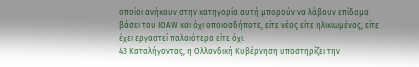οποίοι ανήκουν στην κατηγορία αυτή μπορούν να λάβουν επίδομα βάσει του ΙΟΑW και όχι οποιοσδήποτε, είτε νέος είτε ηλικιωμένος, είτε έχει εργαστεί παλαιότερα είτε όχι.
43 Καταλήγοντας, η Ολλανδική Κυβέρνηση υποστηρίζει την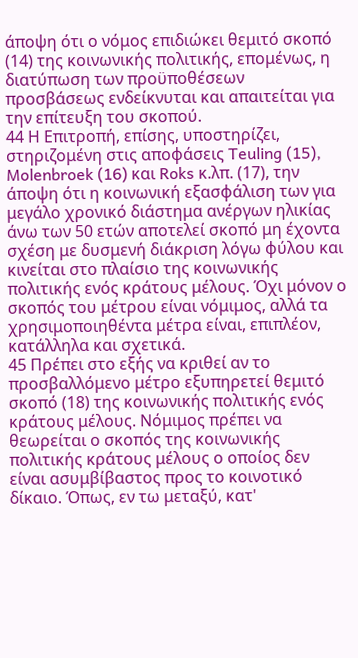άποψη ότι ο νόμος επιδιώκει θεμιτό σκοπό (14) της κοινωνικής πολιτικής, επομένως, η διατύπωση των προϋποθέσεων προσβάσεως ενδείκνυται και απαιτείται για την επίτευξη του σκοπού.
44 Η Επιτροπή, επίσης, υποστηρίζει, στηριζομένη στις αποφάσεις Teuling (15), Molenbroek (16) και Roks κ.λπ. (17), την άποψη ότι η κοινωνική εξασφάλιση των για μεγάλο χρονικό διάστημα ανέργων ηλικίας άνω των 50 ετών αποτελεί σκοπό μη έχοντα σχέση με δυσμενή διάκριση λόγω φύλου και κινείται στο πλαίσιο της κοινωνικής πολιτικής ενός κράτους μέλους. Όχι μόνον ο σκοπός του μέτρου είναι νόμιμος, αλλά τα χρησιμοποιηθέντα μέτρα είναι, επιπλέον, κατάλληλα και σχετικά.
45 Πρέπει στο εξής να κριθεί αν το προσβαλλόμενο μέτρο εξυπηρετεί θεμιτό σκοπό (18) της κοινωνικής πολιτικής ενός κράτους μέλους. Νόμιμος πρέπει να θεωρείται ο σκοπός της κοινωνικής πολιτικής κράτους μέλους ο οποίος δεν είναι ασυμβίβαστος προς το κοινοτικό δίκαιο. Όπως, εν τω μεταξύ, κατ'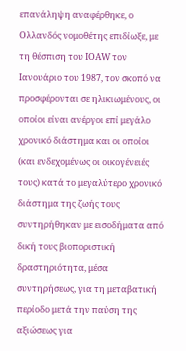επανάληψη αναφέρθηκε, ο Ολλανδός νομοθέτης επιδίωξε, με τη θέσπιση του ΙΟΑW τον Ιανουάριο του 1987, τον σκοπό να προσφέρονται σε ηλικιωμένους, οι οποίοι είναι ανέργοι επί μεγάλο χρονικό διάστημα και οι οποίοι (και ενδεχομένως οι οικογένειές τους) κατά το μεγαλύτερο χρονικό διάστημα της ζωής τους συντηρήθηκαν με εισοδήματα από δική τους βιοποριστική δραστηριότητα, μέσα συντηρήσεως, για τη μεταβατική περίοδο μετά την παύση της αξιώσεως για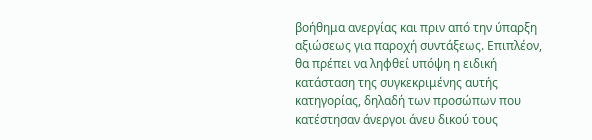βοήθημα ανεργίας και πριν από την ύπαρξη αξιώσεως για παροχή συντάξεως. Επιπλέον, θα πρέπει να ληφθεί υπόψη η ειδική κατάσταση της συγκεκριμένης αυτής κατηγορίας, δηλαδή των προσώπων που κατέστησαν άνεργοι άνευ δικού τους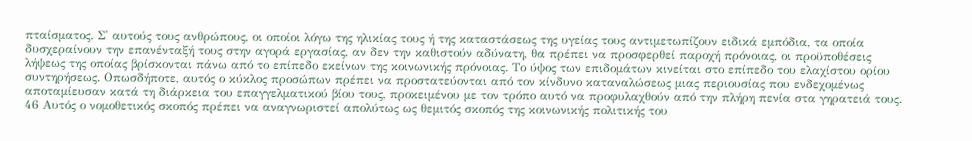πταίσματος. Σ' αυτούς τους ανθρώπους, οι οποίοι λόγω της ηλικίας τους ή της καταστάσεως της υγείας τους αντιμετωπίζουν ειδικά εμπόδια, τα οποία δυσχεραίνουν την επανένταξή τους στην αγορά εργασίας, αν δεν την καθιστούν αδύνατη, θα πρέπει να προσφερθεί παροχή πρόνοιας, οι προϋποθέσεις λήψεως της οποίας βρίσκονται πάνω από το επίπεδο εκείνων της κοινωνικής πρόνοιας. Το ύψος των επιδομάτων κινείται στο επίπεδο του ελαχίστου ορίου συντηρήσεως. Οπωσδήποτε, αυτός ο κύκλος προσώπων πρέπει να προστατεύονται από τον κίνδυνο καταναλώσεως μιας περιουσίας που ενδεχομένως αποταμίευσαν κατά τη διάρκεια του επαγγελματικού βίου τους, προκειμένου με τον τρόπο αυτό να προφυλαχθούν από την πλήρη πενία στα γηρατειά τους.
46 Αυτός ο νομοθετικός σκοπός πρέπει να αναγνωριστεί απολύτως ως θεμιτός σκοπός της κοινωνικής πολιτικής του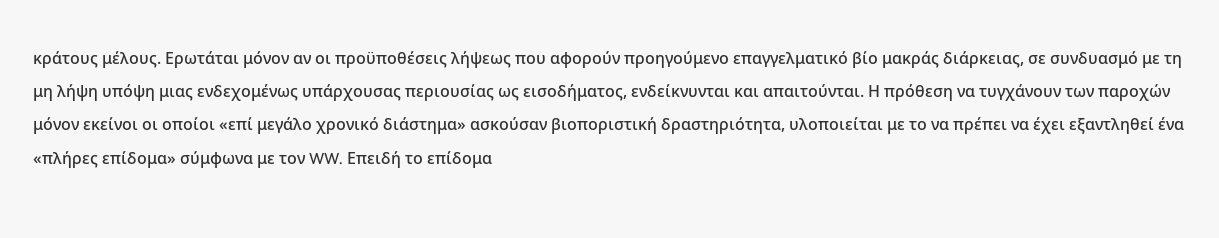κράτους μέλους. Ερωτάται μόνον αν οι προϋποθέσεις λήψεως που αφορούν προηγούμενο επαγγελματικό βίο μακράς διάρκειας, σε συνδυασμό με τη μη λήψη υπόψη μιας ενδεχομένως υπάρχουσας περιουσίας ως εισοδήματος, ενδείκνυνται και απαιτούνται. Η πρόθεση να τυγχάνουν των παροχών μόνον εκείνοι οι οποίοι «επί μεγάλο χρονικό διάστημα» ασκούσαν βιοποριστική δραστηριότητα, υλοποιείται με το να πρέπει να έχει εξαντληθεί ένα «πλήρες επίδομα» σύμφωνα με τον WW. Επειδή το επίδομα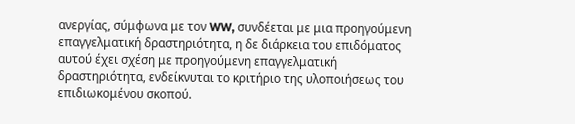ανεργίας, σύμφωνα με τον WW, συνδέεται με μια προηγούμενη επαγγελματική δραστηριότητα, η δε διάρκεια του επιδόματος αυτού έχει σχέση με προηγούμενη επαγγελματική δραστηριότητα, ενδείκνυται το κριτήριο της υλοποιήσεως του επιδιωκομένου σκοπού.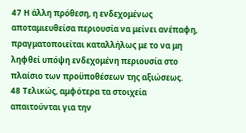47 Η άλλη πρόθεση, η ενδεχομένως αποταμιευθείσα περιουσία να μείνει ανέπαφη, πραγματοποιείται καταλλήλως με το να μη ληφθεί υπόψη ενδεχομένη περιουσία στο πλαίσιο των προϋποθέσεων της αξιώσεως.
48 Τελικώς, αμφότερα τα στοιχεία απαιτούνται για την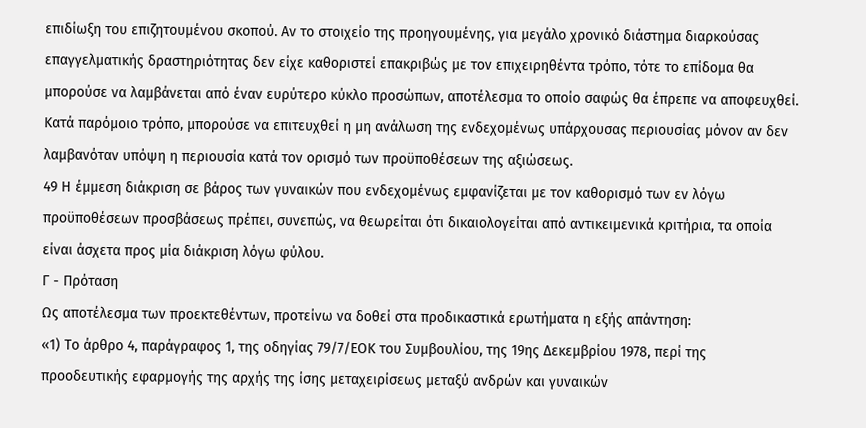επιδίωξη του επιζητουμένου σκοπού. Αν το στοιχείο της προηγουμένης, για μεγάλο χρονικό διάστημα διαρκούσας επαγγελματικής δραστηριότητας δεν είχε καθοριστεί επακριβώς με τον επιχειρηθέντα τρόπο, τότε το επίδομα θα μπορούσε να λαμβάνεται από έναν ευρύτερο κύκλο προσώπων, αποτέλεσμα το οποίο σαφώς θα έπρεπε να αποφευχθεί. Κατά παρόμοιο τρόπο, μπορούσε να επιτευχθεί η μη ανάλωση της ενδεχομένως υπάρχουσας περιουσίας μόνον αν δεν λαμβανόταν υπόψη η περιουσία κατά τον ορισμό των προϋποθέσεων της αξιώσεως.
49 Η έμμεση διάκριση σε βάρος των γυναικών που ενδεχομένως εμφανίζεται με τον καθορισμό των εν λόγω προϋποθέσεων προσβάσεως πρέπει, συνεπώς, να θεωρείται ότι δικαιολογείται από αντικειμενικά κριτήρια, τα οποία είναι άσχετα προς μία διάκριση λόγω φύλου.
Γ - Πρόταση
Ως αποτέλεσμα των προεκτεθέντων, προτείνω να δοθεί στα προδικαστικά ερωτήματα η εξής απάντηση:
«1) Το άρθρο 4, παράγραφος 1, της οδηγίας 79/7/ΕΟΚ του Συμβουλίου, της 19ης Δεκεμβρίου 1978, περί της προοδευτικής εφαρμογής της αρχής της ίσης μεταχειρίσεως μεταξύ ανδρών και γυναικών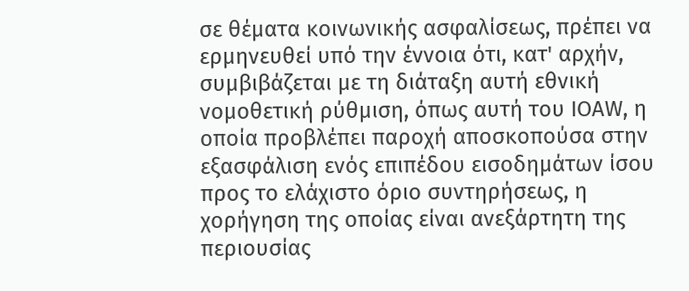σε θέματα κοινωνικής ασφαλίσεως, πρέπει να ερμηνευθεί υπό την έννοια ότι, κατ' αρχήν, συμβιβάζεται με τη διάταξη αυτή εθνική νομοθετική ρύθμιση, όπως αυτή του ΙΟΑW, η οποία προβλέπει παροχή αποσκοπούσα στην εξασφάλιση ενός επιπέδου εισοδημάτων ίσου προς το ελάχιστο όριο συντηρήσεως, η χορήγηση της οποίας είναι ανεξάρτητη της περιουσίας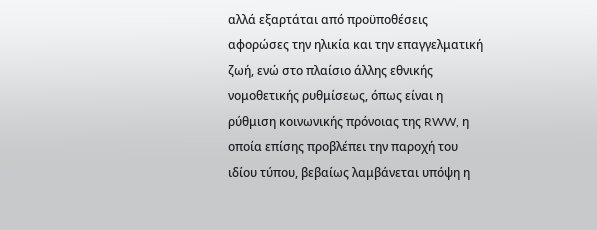αλλά εξαρτάται από προϋποθέσεις αφορώσες την ηλικία και την επαγγελματική ζωή, ενώ στο πλαίσιο άλλης εθνικής νομοθετικής ρυθμίσεως, όπως είναι η ρύθμιση κοινωνικής πρόνοιας της RWW, η οποία επίσης προβλέπει την παροχή του ιδίου τύπου, βεβαίως λαμβάνεται υπόψη η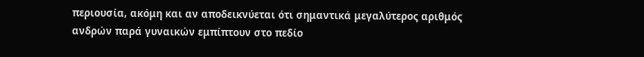περιουσία, ακόμη και αν αποδεικνύεται ότι σημαντικά μεγαλύτερος αριθμός ανδρών παρά γυναικών εμπίπτουν στο πεδίο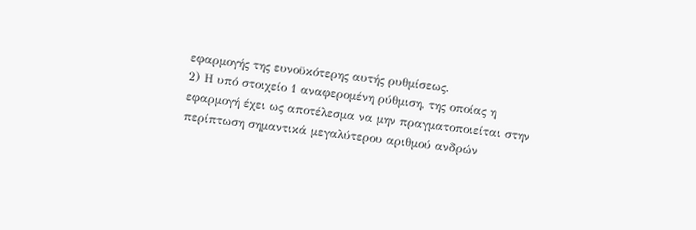εφαρμογής της ευνοϋκότερης αυτής ρυθμίσεως.
2) Η υπό στοιχείο 1 αναφερομένη ρύθμιση, της οποίας η εφαρμογή έχει ως αποτέλεσμα να μην πραγματοποιείται στην περίπτωση σημαντικά μεγαλύτερου αριθμού ανδρών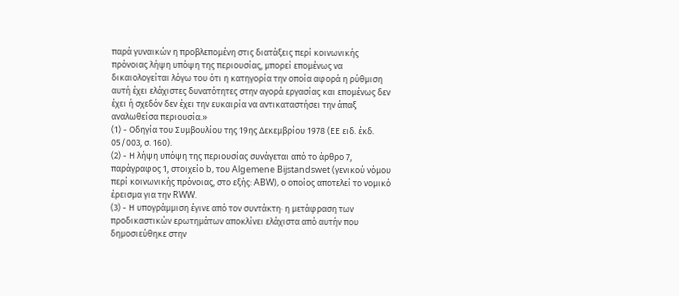παρά γυναικών η προβλεπομένη στις διατάξεις περί κοινωνικής πρόνοιας λήψη υπόψη της περιουσίας, μπορεί επομένως να δικαιολογείται λόγω του ότι η κατηγορία την οποία αφορά η ρύθμιση αυτή έχει ελάχιστες δυνατότητες στην αγορά εργασίας και επομένως δεν έχει ή σχεδόν δεν έχει την ευκαιρία να αντικαταστήσει την άπαξ αναλωθείσα περιουσία.»
(1) - Οδηγία του Συμβουλίου της 19ης Δεκεμβρίου 1978 (ΕΕ ειδ. έκδ. 05/003, σ. 160).
(2) - Η λήψη υπόψη της περιουσίας συνάγεται από το άρθρο 7, παράγραφος 1, στοιχείο b, του Algemene Bijstandswet (γενικού νόμου περί κοινωνικής πρόνοιας, στο εξής: ABW), ο οποίος αποτελεί το νομικό έρεισμα για την RWW.
(3) - Η υπογράμμιση έγινε από τον συντάκτη· η μετάφραση των προδικαστικών ερωτημάτων αποκλίνει ελάχιστα από αυτήν που δημοσιεύθηκε στην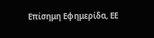Επίσημη Εφημερίδα, ΕΕ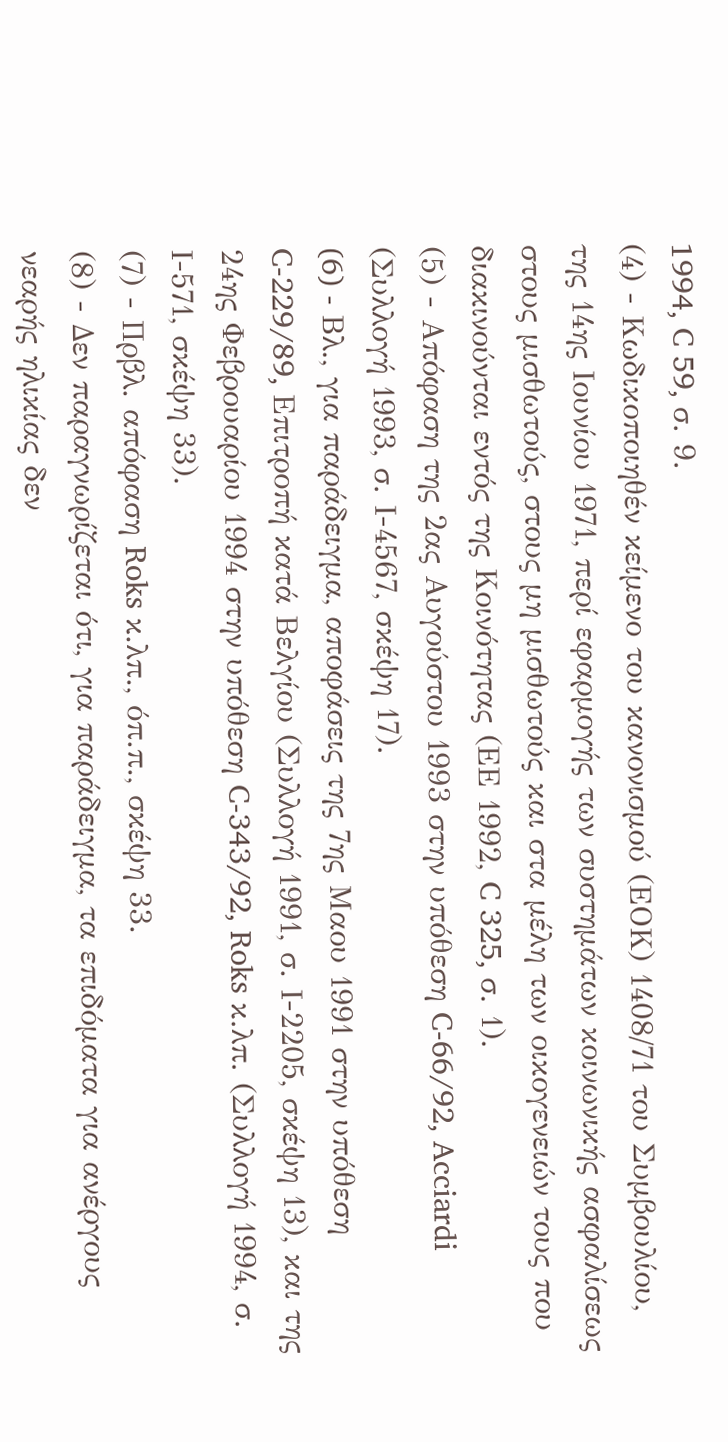1994, C 59, σ. 9.
(4) - Κωδικοποιηθέν κείμενο του κανονισμού (ΕΟΚ) 1408/71 του Συμβουλίου, της 14ης Ιουνίου 1971, περί εφαρμογής των συστημάτων κοινωνικής ασφαλίσεως στους μισθωτούς, στους μη μισθωτούς και στα μέλη των οικογενειών τους που διακινούνται εντός της Κοινότητας (ΕΕ 1992, C 325, σ. 1).
(5) - Απόφαση της 2ας Αυγούστου 1993 στην υπόθεση C-66/92, Acciardi (Συλλογή 1993, σ. Ι-4567, σκέψη 17).
(6) - Bλ., για παράδειγμα, αποφάσεις της 7ης Μαου 1991 στην υπόθεση C-229/89, Επιτροπή κατά Βελγίου (Συλλογή 1991, σ. Ι-2205, σκέψη 13), και της 24ης Φεβρουαρίου 1994 στην υπόθεση C-343/92, Roks κ.λπ. (Συλλογή 1994, σ. Ι-571, σκέψη 33).
(7) - Πρβλ. απόφαση Roks κ.λπ., όπ.π., σκέψη 33.
(8) - Δεν παραγνωρίζεται ότι, για παράδειγμα, τα επιδόματα για ανέργους νεαρής ηλικίας δεν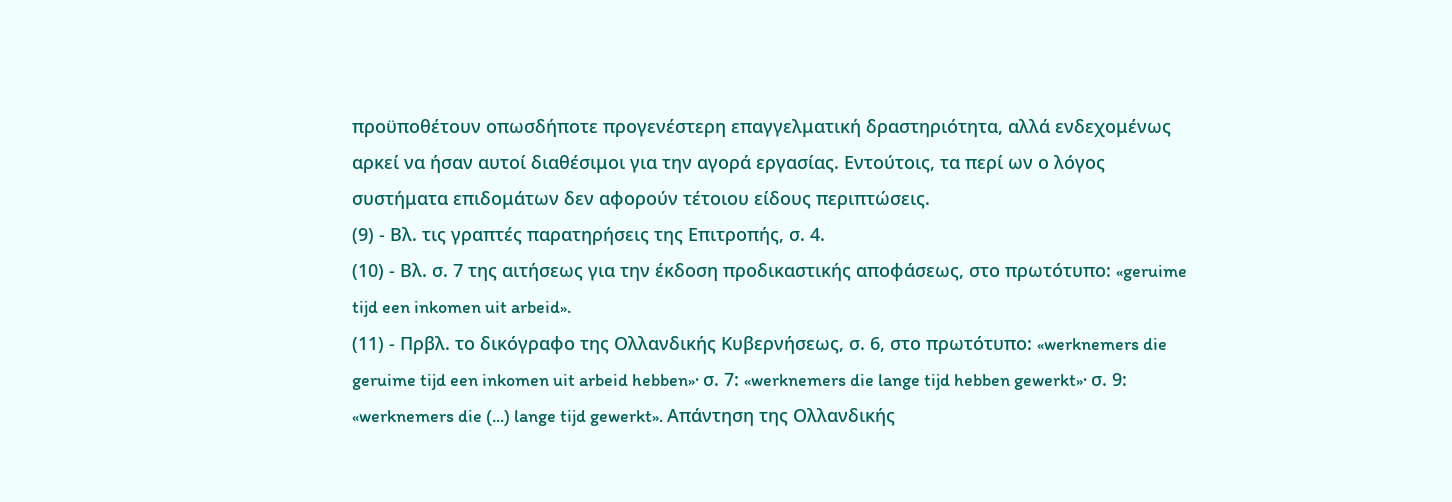προϋποθέτουν οπωσδήποτε προγενέστερη επαγγελματική δραστηριότητα, αλλά ενδεχομένως αρκεί να ήσαν αυτοί διαθέσιμοι για την αγορά εργασίας. Εντούτοις, τα περί ων ο λόγος συστήματα επιδομάτων δεν αφορούν τέτοιου είδους περιπτώσεις.
(9) - Βλ. τις γραπτές παρατηρήσεις της Επιτροπής, σ. 4.
(10) - Βλ. σ. 7 της αιτήσεως για την έκδοση προδικαστικής αποφάσεως, στο πρωτότυπο: «geruime tijd een inkomen uit arbeid».
(11) - Πρβλ. το δικόγραφο της Ολλανδικής Κυβερνήσεως, σ. 6, στο πρωτότυπο: «werknemers die geruime tijd een inkomen uit arbeid hebben»· σ. 7: «werknemers die lange tijd hebben gewerkt»· σ. 9: «werknemers die (...) lange tijd gewerkt». Απάντηση της Ολλανδικής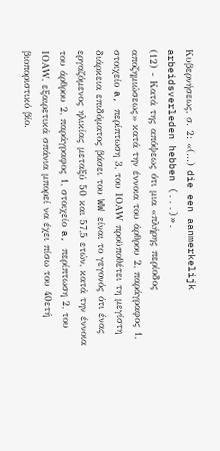Κυβερνήσεως, σ. 2: «(...) die een aanmerkelijk arbeidsverleden hebben (...)».
(12) - Κατά της απόψεως ότι μια «πλήρης περίοδος αποζημιώσεως» κατά την έννοια του άρθρου 2, παράγραφος 1, στοιχείο a, περίπτωση 3, του ΙΟΑW προϋποθέτει τη μεγίστη διάρκεια επιδόματος βάσει του WW είναι το γεγονός ότι ένας εργαζόμενος ηλικίας μεταξύ 50 και 57,5 ετών, κατά την έννοια του άρθρου 2, παράγραφος 1, στοιχείο a, περίπτωση 2, του ΙΟΑW, εξαιρετικά σπάνια μπορεί να έχει πίσω του 40ετή βιοποριστικό βίο.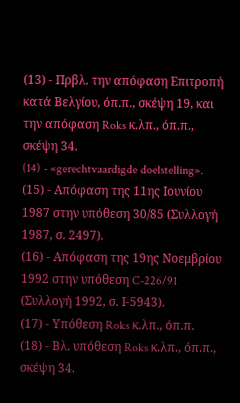(13) - Πρβλ. την απόφαση Επιτροπή κατά Βελγίου, όπ.π., σκέψη 19, και την απόφαση Roks κ.λπ., όπ.π., σκέψη 34.
(14) - «gerechtvaardigde doelstelling».
(15) - Απόφαση της 11ης Ιουνίου 1987 στην υπόθεση 30/85 (Συλλογή 1987, σ. 2497).
(16) - Απόφαση της 19ης Νοεμβρίου 1992 στην υπόθεση C-226/91 (Συλλογή 1992, σ. Ι-5943).
(17) - Υπόθεση Roks κ.λπ., όπ.π.
(18) - Βλ. υπόθεση Roks κ.λπ., όπ.π., σκέψη 34.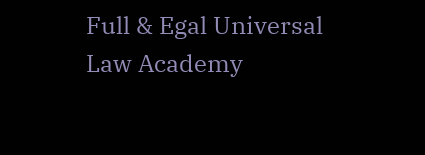Full & Egal Universal Law Academy